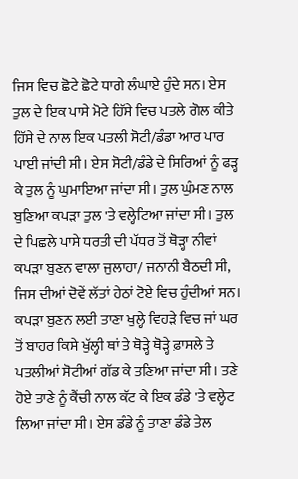ਜਿਸ ਵਿਚ ਛੋਟੇ ਛੋਟੇ ਧਾਗੇ ਲੰਘਾਏ ਹੁੰਦੇ ਸਨ। ਏਸ ਤੁਲ ਦੇ ਇਕ ਪਾਸੇ ਮੋਟੇ ਹਿੱਸੇ ਵਿਚ ਪਤਲੇ ਗੋਲ ਕੀਤੇ ਹਿੱਸੇ ਦੇ ਨਾਲ ਇਕ ਪਤਲੀ ਸੋਟੀ/ਡੰਡਾ ਆਰ ਪਾਰ ਪਾਈ ਜਾਂਦੀ ਸੀ। ਏਸ ਸੋਟੀ/ਡੰਡੇ ਦੇ ਸਿਰਿਆਂ ਨੂੰ ਫੜ੍ਹ ਕੇ ਤੁਲ ਨੂੰ ਘੁਮਾਇਆ ਜਾਂਦਾ ਸੀ। ਤੁਲ ਘੁੰਮਣ ਨਾਲ ਬੁਣਿਆ ਕਪੜਾ ਤੁਲ 'ਤੇ ਵਲ੍ਹੇਟਿਆ ਜਾਂਦਾ ਸੀ। ਤੁਲ ਦੇ ਪਿਛਲੇ ਪਾਸੇ ਧਰਤੀ ਦੀ ਪੱਧਰ ਤੋਂ ਥੋੜ੍ਹਾ ਨੀਵਾਂ ਕਪੜਾ ਬੁਣਨ ਵਾਲਾ ਜੁਲਾਹਾ/ ਜਨਾਨੀ ਬੈਠਦੀ ਸੀ, ਜਿਸ ਦੀਆਂ ਦੋਵੇਂ ਲੱਤਾਂ ਹੇਠਾਂ ਟੋਏ ਵਿਚ ਹੁੰਦੀਆਂ ਸਨ।
ਕਪੜਾ ਬੁਣਨ ਲਈ ਤਾਣਾ ਖੁਲ੍ਹੇ ਵਿਹੜੇ ਵਿਚ ਜਾਂ ਘਰ ਤੋਂ ਬਾਹਰ ਕਿਸੇ ਖੁੱਲ੍ਹੀ ਥਾਂ ਤੇ ਥੋੜ੍ਹੇ ਥੋੜ੍ਹੇ ਫ਼ਾਸਲੇ ਤੇ ਪਤਲੀਆਂ ਸੋਟੀਆਂ ਗੱਡ ਕੇ ਤਣਿਆ ਜਾਂਦਾ ਸੀ। ਤਣੇ ਹੋਏ ਤਾਣੇ ਨੂੰ ਕੈਂਚੀ ਨਾਲ ਕੱਟ ਕੇ ਇਕ ਡੰਡੇ 'ਤੇ ਵਲ੍ਹੇਟ ਲਿਆ ਜਾਂਦਾ ਸੀ। ਏਸ ਡੰਡੇ ਨੂੰ ਤਾਣਾ ਡੰਡੇ ਤੇਲ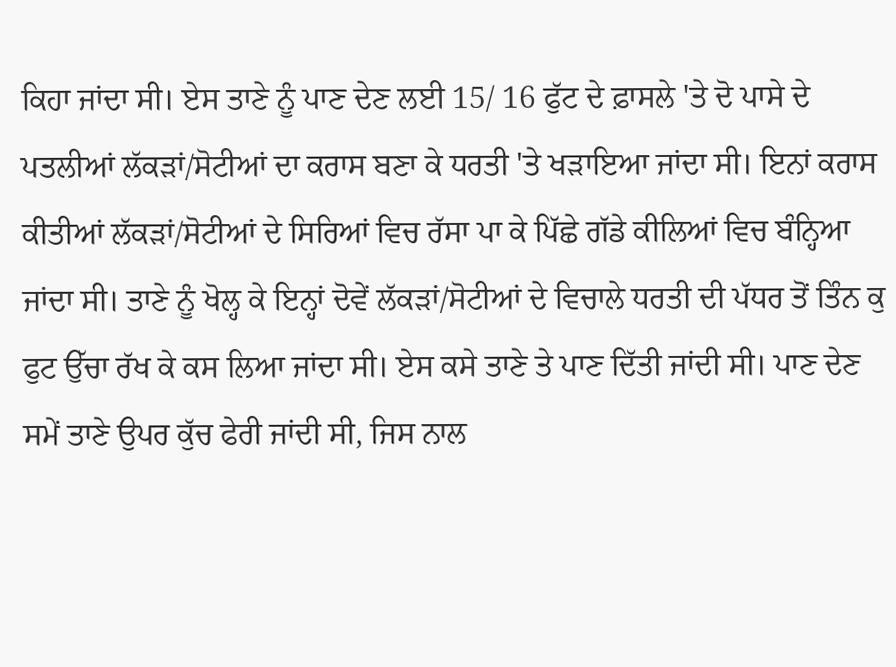ਕਿਹਾ ਜਾਂਦਾ ਸੀ। ਏਸ ਤਾਣੇ ਨੂੰ ਪਾਣ ਦੇਣ ਲਈ 15/ 16 ਫੁੱਟ ਦੇ ਫ਼ਾਸਲੇ 'ਤੇ ਦੋ ਪਾਸੇ ਦੇ ਪਤਲੀਆਂ ਲੱਕੜਾਂ/ਸੋਟੀਆਂ ਦਾ ਕਰਾਸ ਬਣਾ ਕੇ ਧਰਤੀ 'ਤੇ ਖੜਾਇਆ ਜਾਂਦਾ ਸੀ। ਇਨਾਂ ਕਰਾਸ ਕੀਤੀਆਂ ਲੱਕੜਾਂ/ਸੋਟੀਆਂ ਦੇ ਸਿਰਿਆਂ ਵਿਚ ਰੱਸਾ ਪਾ ਕੇ ਪਿੱਛੇ ਗੱਡੇ ਕੀਲਿਆਂ ਵਿਚ ਬੰਨ੍ਹਿਆ ਜਾਂਦਾ ਸੀ। ਤਾਣੇ ਨੂੰ ਖੋਲ੍ਹ ਕੇ ਇਨ੍ਹਾਂ ਦੋਵੇਂ ਲੱਕੜਾਂ/ਸੋਟੀਆਂ ਦੇ ਵਿਚਾਲੇ ਧਰਤੀ ਦੀ ਪੱਧਰ ਤੋਂ ਤਿੰਨ ਕੁ ਫੁਟ ਉੱਚਾ ਰੱਖ ਕੇ ਕਸ ਲਿਆ ਜਾਂਦਾ ਸੀ। ਏਸ ਕਸੇ ਤਾਣੇ ਤੇ ਪਾਣ ਦਿੱਤੀ ਜਾਂਦੀ ਸੀ। ਪਾਣ ਦੇਣ ਸਮੇਂ ਤਾਣੇ ਉਪਰ ਕੁੱਚ ਫੇਰੀ ਜਾਂਦੀ ਸੀ, ਜਿਸ ਨਾਲ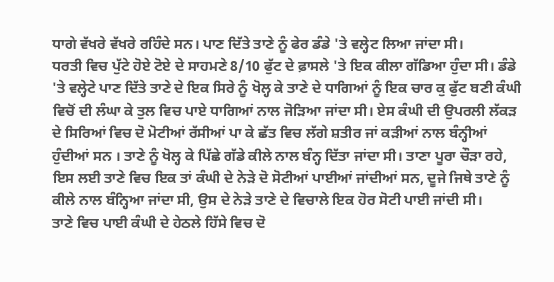ਧਾਗੇ ਵੱਖਰੇ ਵੱਖਰੇ ਰਹਿੰਦੇ ਸਨ। ਪਾਣ ਦਿੱਤੇ ਤਾਣੇ ਨੂੰ ਫੇਰ ਡੰਡੇ 'ਤੇ ਵਲ੍ਹੇਟ ਲਿਆ ਜਾਂਦਾ ਸੀ।
ਧਰਤੀ ਵਿਚ ਪੁੱਟੇ ਹੋਏ ਟੋਏ ਦੇ ਸਾਹਮਣੇ 8/10 ਫੁੱਟ ਦੇ ਫ਼ਾਸਲੇ 'ਤੇ ਇਕ ਕੀਲਾ ਗੱਡਿਆ ਹੁੰਦਾ ਸੀ। ਡੰਡੇ 'ਤੇ ਵਲ੍ਹੇਟੇ ਪਾਣ ਦਿੱਤੇ ਤਾਣੇ ਦੇ ਇਕ ਸਿਰੇ ਨੂੰ ਖੋਲ੍ਹ ਕੇ ਤਾਣੇ ਦੇ ਧਾਗਿਆਂ ਨੂੰ ਇਕ ਚਾਰ ਕੁ ਫੁੱਟ ਬਣੀ ਕੰਘੀ ਵਿਚੋਂ ਦੀ ਲੰਘਾ ਕੇ ਤੁਲ ਵਿਚ ਪਾਏ ਧਾਗਿਆਂ ਨਾਲ ਜੋੜਿਆ ਜਾਂਦਾ ਸੀ। ਏਸ ਕੰਘੀ ਦੀ ਉਪਰਲੀ ਲੱਕੜ ਦੇ ਸਿਰਿਆਂ ਵਿਚ ਦੋ ਮੋਟੀਆਂ ਰੱਸੀਆਂ ਪਾ ਕੇ ਛੱਤ ਵਿਚ ਲੱਗੇ ਸ਼ਤੀਰ ਜਾਂ ਕੜੀਆਂ ਨਾਲ ਬੰਨ੍ਹੀਆਂ ਹੁੰਦੀਆਂ ਸਨ । ਤਾਣੇ ਨੂੰ ਖੋਲ੍ਹ ਕੇ ਪਿੱਛੇ ਗੱਡੇ ਕੀਲੇ ਨਾਲ ਬੰਨ੍ਹ ਦਿੱਤਾ ਜਾਂਦਾ ਸੀ। ਤਾਣਾ ਪੂਰਾ ਚੌੜਾ ਰਹੇ, ਇਸ ਲਈ ਤਾਣੇ ਵਿਚ ਇਕ ਤਾਂ ਕੰਘੀ ਦੇ ਨੇੜੇ ਦੋ ਸੋਟੀਆਂ ਪਾਈਆਂ ਜਾਂਦੀਆਂ ਸਨ, ਦੂਜੇ ਜਿਥੇ ਤਾਣੇ ਨੂੰ ਕੀਲੇ ਨਾਲ ਬੰਨ੍ਹਿਆ ਜਾਂਦਾ ਸੀ, ਉਸ ਦੇ ਨੇੜੇ ਤਾਣੇ ਦੇ ਵਿਚਾਲੇ ਇਕ ਹੋਰ ਸੋਟੀ ਪਾਈ ਜਾਂਦੀ ਸੀ।
ਤਾਣੇ ਵਿਚ ਪਾਈ ਕੰਘੀ ਦੇ ਹੇਠਲੇ ਹਿੱਸੇ ਵਿਚ ਦੋ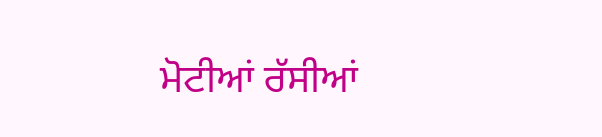ਮੋਟੀਆਂ ਰੱਸੀਆਂ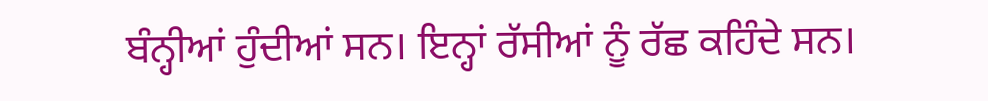ਬੰਨ੍ਹੀਆਂ ਹੁੰਦੀਆਂ ਸਨ। ਇਨ੍ਹਾਂ ਰੱਸੀਆਂ ਨੂੰ ਰੱਛ ਕਹਿੰਦੇ ਸਨ।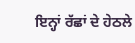ਇਨ੍ਹਾਂ ਰੱਛਾਂ ਦੇ ਹੇਠਲੇ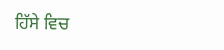ਹਿੱਸੇ ਵਿਚ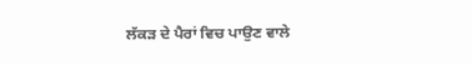ਲੱਕੜ ਦੇ ਪੈਰਾਂ ਵਿਚ ਪਾਉਣ ਵਾਲੇ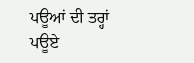ਪਊਆਂ ਦੀ ਤਰ੍ਹਾਂ ਪਊਏ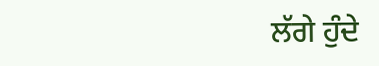ਲੱਗੇ ਹੁੰਦੇ